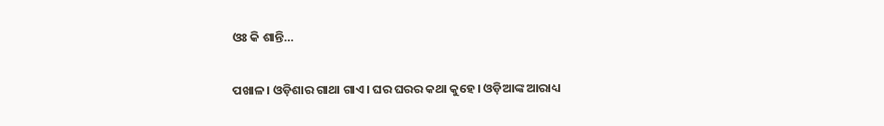ଓଃ କି ଶାନ୍ତି…

ପଖାଳ। ଓଡ଼ିଶାର ଗାଥା ଗାଏ। ଘର ଘରର କଥା କୁହେ। ଓଡ଼ିଆଙ୍କ ଆରାଧ୍ୟ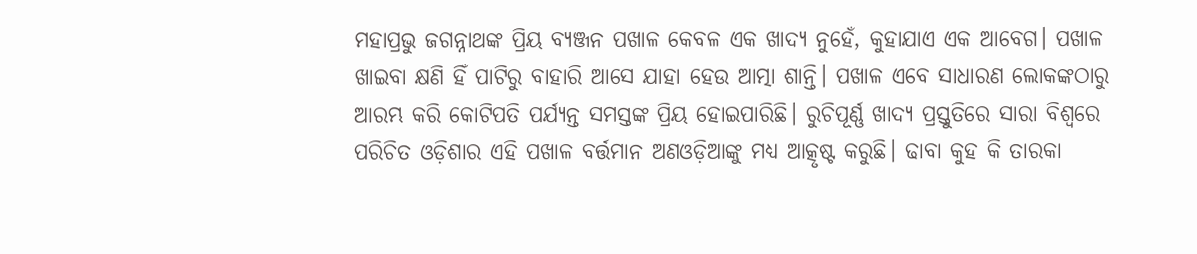ମହାପ୍ରଭୁ ଜଗନ୍ନାଥଙ୍କ ପ୍ରିୟ ବ୍ୟଞ୍ଜନ ପଖାଳ କେବଳ ଏକ ଖାଦ୍ୟ ନୁହେଁ, କୁହାଯାଏ ଏକ ଆବେଗ। ପଖାଳ ଖାଇବା କ୍ଷଣି ହିଁ ପାଟିରୁ ବାହାରି ଆସେ ଯାହା ହେଉ ଆତ୍ମା ଶାନ୍ତି। ପଖାଳ ଏବେ ସାଧାରଣ ଲୋକଙ୍କଠାରୁ ଆରମ୍ଭ କରି କୋଟିପତି ପର୍ଯ୍ୟନ୍ତ ସମସ୍ତଙ୍କ ପ୍ରିୟ ହୋଇପାରିଛି। ରୁଚିପୂର୍ଣ୍ଣ ଖାଦ୍ୟ ପ୍ରସ୍ତୁତିରେ ସାରା ବିଶ୍ୱରେ ପରିଚିତ ଓଡ଼ିଶାର ଏହି ପଖାଳ ବର୍ତ୍ତମାନ ଅଣଓଡ଼ିଆଙ୍କୁ ମଧ୍ୟ ଆତ୍କୃଷ୍ଟ କରୁଛି। ଢାବା କୁହ କି ତାରକା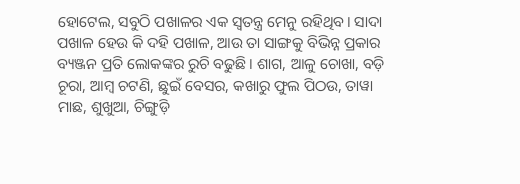ହୋଟେଲ, ସବୁଠି ପଖାଳର ଏକ ସ୍ବତନ୍ତ୍ର ମେନୁ ରହିଥିବ। ସାଦା ପଖାଳ ହେଉ କି ଦହି ପଖାଳ, ଆଉ ତା ସାଙ୍ଗକୁ ବିଭିନ୍ନ ପ୍ରକାର ବ୍ୟଞ୍ଜନ ପ୍ରତି ଲୋକଙ୍କର ରୁଚି ବଢୁଛି। ଶାଗ, ଆଳୁ ଚୋଖା, ବଡ଼ି ଚୂରା, ଆମ୍ବ ଚଟଣି, ଛୁଇଁ ବେସର, କଖାରୁ ଫୁଲ ପିଠଉ, ତାୱା ମାଛ, ଶୁଖୁଆ, ଚିଙ୍ଗୁଡ଼ି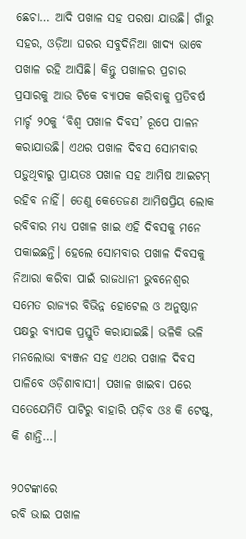ଛେଚା… ଆଦି ପଖାଳ ସହ ପରଷା ଯାଉଛି। ଗାଁରୁ ସହର, ଓଡ଼ିଆ ଘରର ସବୁଦିନିଆ ଖାଦ୍ୟ ଭାବେ ପଖାଳ ରହି ଆସିଛି। କିନ୍ତୁ ପଖାଳର ପ୍ରଚାର ପ୍ରସାରକୁ ଆଉ ଟିକେ ବ୍ୟାପକ କରିବାକୁ ପ୍ରତିବର୍ଷ ମାର୍ଚ୍ଚ ୨୦କୁ ‘ବିଶ୍ୱ ପଖାଳ ଦିବସ’ ରୂପେ ପାଳନ କରାଯାଉଛି। ଏଥର ପଖାଳ ଦିବସ ସୋମବାର ପଡ଼ୁଥିବାରୁ ପ୍ରାୟତଃ ପଖାଳ ସହ ଆମିଷ ଆଇଟମ୍‌ ରହିବ ନାହିଁ। ତେଣୁ କେତେଜଣ ଆମିଷପ୍ରିୟ ଲୋକ ରବିବାର ମଧ୍ୟ ପଖାଳ ଖାଇ ଏହି ଦିବସକୁ ମନେ ପକାଇଛନ୍ତି। ହେଲେ ସୋମବାର ପଖାଳ ଦିବସକୁ ନିଆରା କରିବା ପାଇଁ ରାଜଧାନୀ ଭୁବନେଶ୍ୱର ସମେତ ରାଜ୍ୟର ବିଭିନ୍ନ ହୋଟେଲ ଓ ଅନୁଷ୍ଠାନ ପକ୍ଷରୁ ବ୍ୟାପକ ପ୍ରସ୍ତୁତି କରାଯାଇଛି। ଭଳିକି ଭଳି ମନଲୋଭା ବ୍ୟଞ୍ଜନ ସହ ଏଥର ପଖାଳ ଦିବସ ପାଳିବେ ଓଡ଼ିଶାବାସୀ। ପଖାଳ ଖାଇବା ପରେ ସତେଯେମିତି ପାଟିରୁ ବାହାରି ପଡ଼ିବ ଓଃ କି ଟେଷ୍ଟ୍‌, କି ଶାନ୍ତି…।

୨୦ଟଙ୍କାରେ
ରବି ଭାଇ ପଖାଳ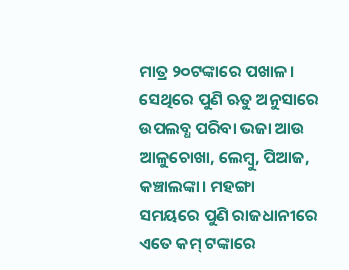ମାତ୍ର ୨୦ଟଙ୍କାରେ ପଖାଳ। ସେଥିରେ ପୁଣି ଋତୁ ଅନୁସାରେ ଉପଲବ୍ଧ ପରିବା ଭଜା ଆଉ ଆଳୁଚୋଖା, ଲେମ୍ବୁ, ପିଆଜ, କଞ୍ଚାଲଙ୍କା। ମହଙ୍ଗା ସମୟରେ ପୁଣି ରାଜଧାନୀରେ ଏତେ କମ୍‌ ଟଙ୍କାରେ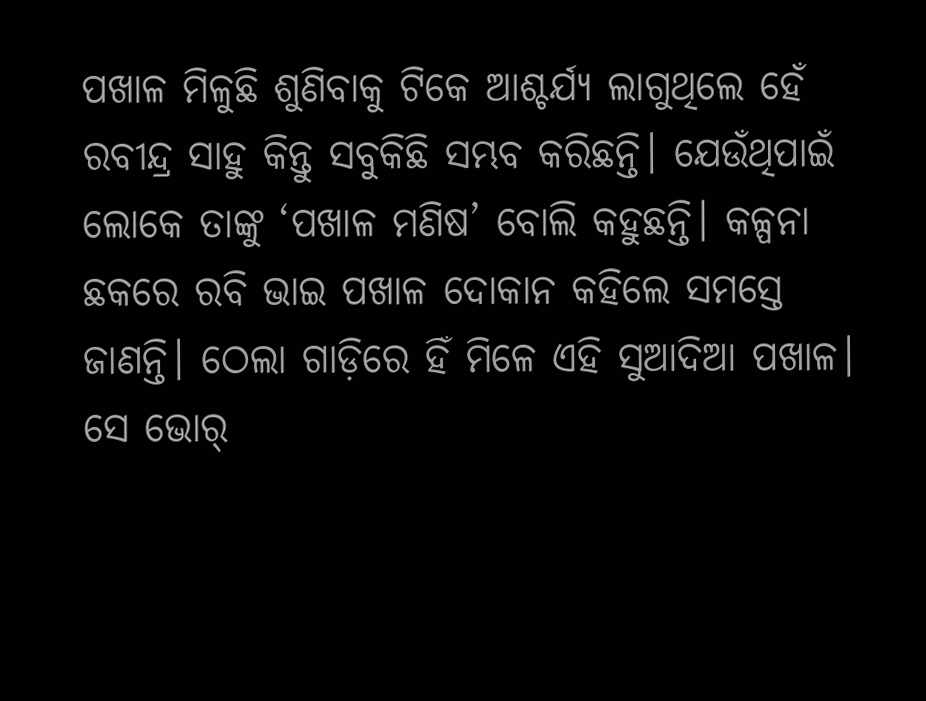ପଖାଳ ମିଳୁଛି ଶୁଣିବାକୁ ଟିକେ ଆଶ୍ଚର୍ଯ୍ୟ ଲାଗୁଥିଲେ ହେଁ ରବୀନ୍ଦ୍ର ସାହୁ କିନ୍ତୁ ସବୁକିଛି ସମ୍ଭବ କରିଛନ୍ତି। ଯେଉଁଥିପାଇଁ ଲୋକେ ତାଙ୍କୁ ‘ପଖାଳ ମଣିଷ’ ବୋଲି କହୁଛନ୍ତି। କଳ୍ପନା ଛକରେ ରବି ଭାଇ ପଖାଳ ଦୋକାନ କହିଲେ ସମସ୍ତେ ଜାଣନ୍ତି। ଠେଲା ଗାଡ଼ିରେ ହିଁ ମିଳେ ଏହି ସୁଆଦିଆ ପଖାଳ। ସେ ଭୋର୍‌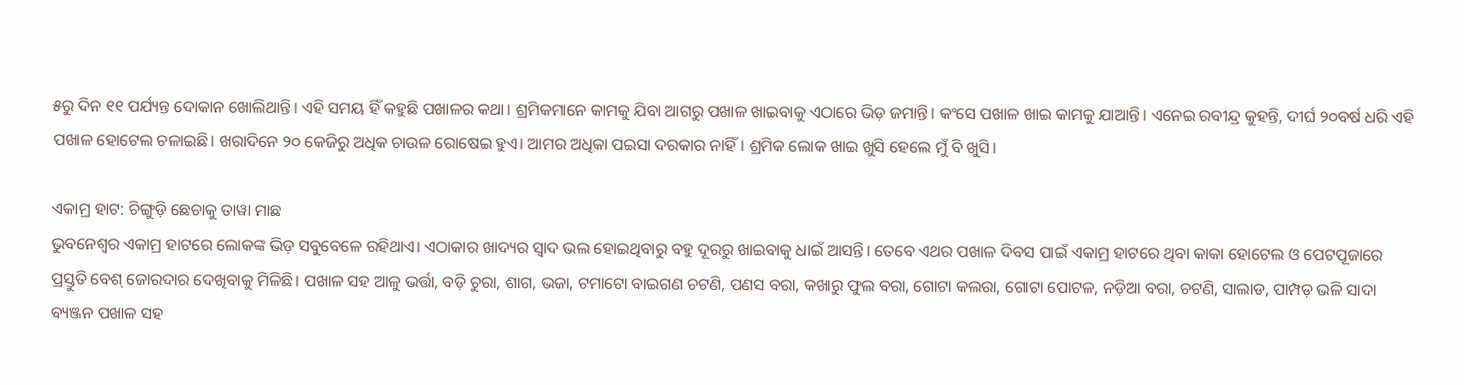୫ରୁ ଦିନ ୧୧ ପର୍ଯ୍ୟନ୍ତ ଦୋକାନ ଖୋଲିଥାନ୍ତି। ଏହି ସମୟ ହିଁ କହୁଛି ପଖାଳର କଥା। ଶ୍ରମିକମାନେ କାମକୁ ଯିବା ଆଗରୁ ପଖାଳ ଖାଇବାକୁ ଏଠାରେ ଭିଡ଼ ଜମାନ୍ତି। କଂସେ ପଖାଳ ଖାଇ କାମକୁ ଯାଆନ୍ତି। ଏନେଇ ରବୀନ୍ଦ୍ର କୁହନ୍ତି, ଦୀର୍ଘ ୨୦ବର୍ଷ ଧରି ଏହି ପଖାଳ ହୋଟେଲ ଚଳାଇଛି। ଖରାଦିନେ ୨୦ କେଜିରୁ ଅଧିକ ଚାଉଳ ରୋଷେଇ ହୁଏ। ଆମର ଅଧିକା ପଇସା ଦରକାର ନାହିଁ। ଶ୍ରମିକ ଲୋକ ଖାଇ ଖୁସି ହେଲେ ମୁଁ ବି ଖୁସି।

ଏକାମ୍ର ହାଟ: ଚିଙ୍ଗୁଡ଼ି ଛେଚାକୁ ତାୱା ମାଛ
ଭୁବନେଶ୍ୱର ଏକାମ୍ର ହାଟରେ ଲୋକଙ୍କ ଭିଡ଼ ସବୁବେଳେ ରହିଥାଏ। ଏଠାକାର ଖାଦ୍ୟର ସ୍ବାଦ ଭଲ ହୋଇଥିବାରୁ ବହୁ ଦୂରରୁ ଖାଇବାକୁ ଧାଇଁ ଆସନ୍ତି। ତେବେ ଏଥର ପଖାଳ ଦିବସ ପାଇଁ ଏକାମ୍ର ହାଟରେ ଥିବା କାକା ହୋଟେଲ ଓ ପେଟପୂଜାରେ ପ୍ରସ୍ତୁତି ବେଶ୍‌ ଜୋରଦାର ଦେଖିବାକୁ ମିଳିଛି। ପଖାଳ ସହ ଆଳୁ ଭର୍ତ୍ତା, ବଡ଼ି ଚୁରା, ଶାଗ, ଭଜା, ଟମାଟୋ ବାଇଗଣ ଚଟଣି, ପଣସ ବରା, କଖାରୁ ଫୁଲ ବରା, ଗୋଟା କଲରା, ଗୋଟା ପୋଟଳ, ନଡ଼ିଆ ବରା, ଚଟଣି, ସାଲାଡ, ପାମ୍ପଡ଼ ଭଳି ସାଦା ବ୍ୟଞ୍ଜନ ପଖାଳ ସହ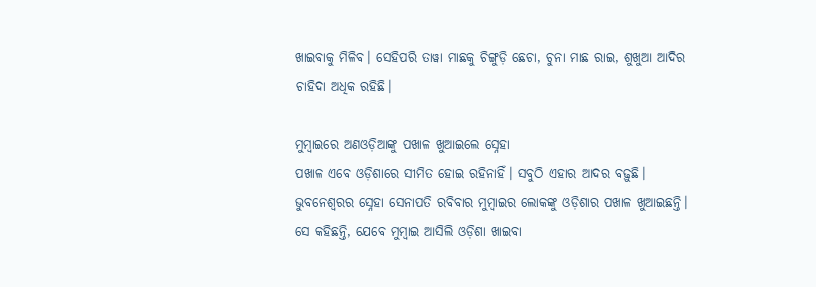ଖାଇବାକୁ ମିଳିବ। ସେହିପରି ତାୱା ମାଛକୁ ଚିଙ୍ଗୁଡ଼ି ଛେଚା, ଚୁନା ମାଛ ରାଇ, ଶୁଖୁଆ ଆଦିର ଚାହିଦା ଅଧିକ ରହିଛି।

ମୁମ୍ବାଇରେ ଅଣଓଡ଼ିଆଙ୍କୁ ପଖାଳ ଖୁଆଇଲେ ସ୍ନେହା
ପଖାଳ ଏବେ ଓଡ଼ିଶାରେ ସୀମିତ ହୋଇ ରହିନାହିଁ। ସବୁଠି ଏହାର ଆଦର ବଢ଼ୁଛି। ଭୁବନେଶ୍ୱରର ସ୍ନେହା ସେନାପତି ରବିବାର ମୁମ୍ବାଇର ଲୋକଙ୍କୁ ଓଡ଼ିଶାର ପଖାଳ ଖୁଆଇଛନ୍ତି। ସେ କହିଛନ୍ତି, ଯେବେ ମୁମ୍ବାଇ ଆସିଲି ଓଡ଼ିଶା ଖାଇବା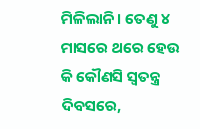ମିଳିଲାନି। ତେଣୁ ୪ ମାସରେ ଥରେ ହେଉ କି କୌଣସି ସ୍ବତନ୍ତ୍ର ଦିବସରେ,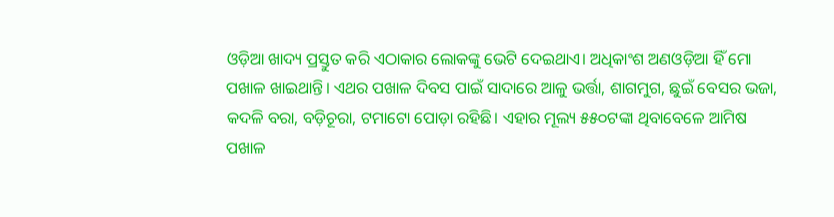ଓଡ଼ିଆ ଖାଦ୍ୟ ପ୍ରସ୍ତୁତ କରି ଏଠାକାର ଲୋକଙ୍କୁ ଭେଟି ଦେଇଥାଏ। ଅଧିକାଂଶ ଅଣଓଡ଼ିଆ ହିଁ ମୋ ପଖାଳ ଖାଇଥାନ୍ତି। ଏଥର ପଖାଳ ଦିବସ ପାଇଁ ସାଦାରେ ଆଳୁ ଭର୍ତ୍ତା, ଶାଗମୁଗ, ଛୁଇଁ ବେସର ଭଜା, କଦଳି ବରା, ବଡ଼ିଚୂରା, ଟମାଟୋ ପୋଡ଼ା ରହିଛି। ଏହାର ମୂଲ୍ୟ ୫୫୦ଟଙ୍କା ଥିବାବେଳେ ଆମିଷ ପଖାଳ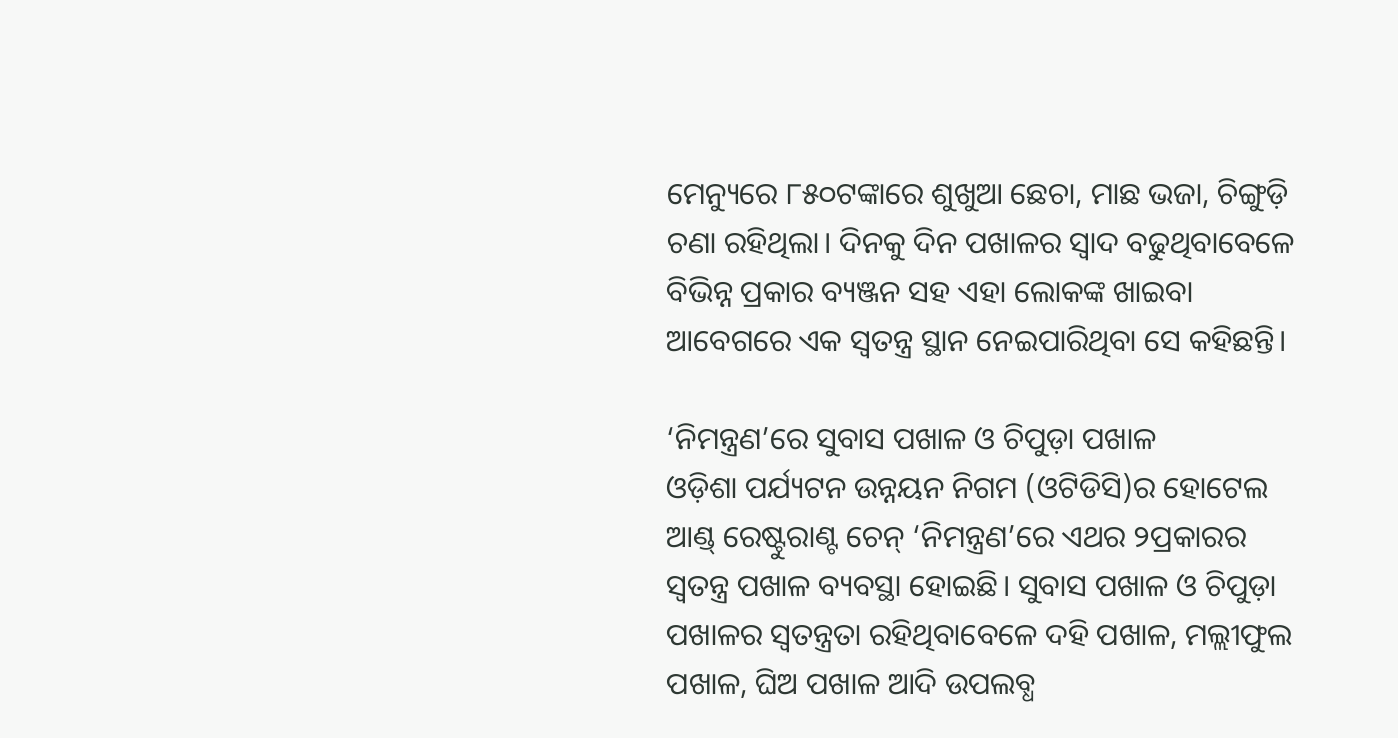ମେନ୍ୟୁରେ ୮୫୦ଟଙ୍କାରେ ଶୁଖୁଆ ଛେଚା, ମାଛ ଭଜା, ଚିଙ୍ଗୁଡ଼ି ଚଣା ରହିଥିଲା। ଦିନକୁ ଦିନ ପଖାଳର ସ୍ବାଦ ବଢୁଥିବାବେଳେ ବିଭିନ୍ନ ପ୍ରକାର ବ୍ୟଞ୍ଜନ ସହ ଏହା ଲୋକଙ୍କ ଖାଇବା ଆବେଗରେ ଏକ ସ୍ବତନ୍ତ୍ର ସ୍ଥାନ ନେଇପାରିଥିବା ସେ କହିଛନ୍ତି।

‘ନିମନ୍ତ୍ରଣ’ରେ ସୁବାସ ପଖାଳ ଓ ଚିପୁଡ଼ା ପଖାଳ
ଓଡ଼ିଶା ପର୍ଯ୍ୟଟନ ଉନ୍ନୟନ ନିଗମ (ଓଟିଡିସି)ର ହୋଟେଲ ଆଣ୍ଡ୍‌ ରେଷ୍ଟୁରାଣ୍ଟ ଚେନ୍‌ ‘ନିମନ୍ତ୍ରଣ’ରେ ଏଥର ୨ପ୍ରକାରର ସ୍ବତନ୍ତ୍ର ପଖାଳ ବ୍ୟବସ୍ଥା ହୋଇଛି। ସୁବାସ ପଖାଳ ଓ ଚିପୁଡ଼ା ପଖାଳର ସ୍ବତନ୍ତ୍ରତା ରହିଥିବାବେଳେ ଦହି ପଖାଳ, ମଲ୍ଲୀଫୁଲ ପଖାଳ, ଘିଅ ପଖାଳ ଆଦି ଉପଲବ୍ଧ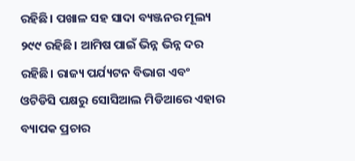ରହିଛି। ପଖାଳ ସହ ସାଦା ବ୍ୟଞ୍ଜନର ମୂଲ୍ୟ ୨୯୯ ରହିଛି। ଆମିଷ ପାଇଁ ଭିନ୍ନ ଭିନ୍ନ ଦର ରହିଛି। ରାଜ୍ୟ ପର୍ଯ୍ୟଟନ ବିଭାଗ ଏବଂ ଓଟିଡିସି ପକ୍ଷରୁ ସୋସିଆଲ ମିଡିଆରେ ଏହାର ବ୍ୟାପକ ପ୍ରଚାର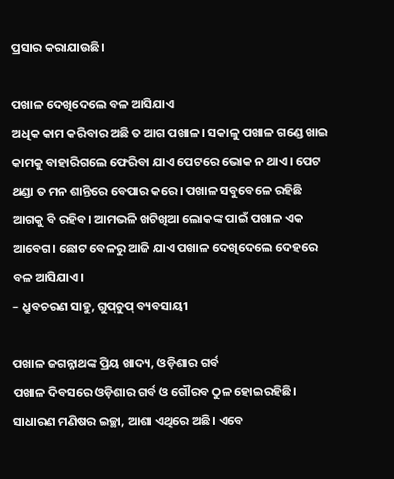ପ୍ରସାର କରାଯାଉଛି।

ପଖାଳ ଦେଖିଦେଲେ ବଳ ଆସିଯାଏ
ଅଧିକ କାମ କରିବାର ଅଛି ତ ଆଗ ପଖାଳ। ସକାଳୁ ପଖାଳ ଗଣ୍ଡେ ଖାଇ କାମକୁ ବାହାରିଗଲେ ଫେରିବା ଯାଏ ପେଟରେ ଭୋକ ନ ଥାଏ। ପେଟ ଥଣ୍ଡା ତ ମନ ଶାନ୍ତିରେ ବେପାର କରେ। ପଖାଳ ସବୁବେଳେ ରହିଛି ଆଗକୁ ବି ରହିବ। ଆମଭଳି ଖଟିଖିଆ ଲୋକଙ୍କ ପାଇଁ ପଖାଳ ଏକ ଆବେଗ। ଛୋଟ ବେଳରୁ ଆଜି ଯାଏ ପଖାଳ ଦେଖିଦେଲେ ଦେହରେ ବଳ ଆସିଯାଏ।
– ଧ୍ରୁବଚରଣ ସାହୁ, ଗୁପ୍‌ଚୁପ୍‌ ବ୍ୟବସାୟୀ

ପଖାଳ ଜଗନ୍ନାଥଙ୍କ ପ୍ରିୟ ଖାଦ୍ୟ, ଓଡ଼ିଶାର ଗର୍ବ
ପଖାଳ ଦିବସରେ ଓଡ଼ିଶାର ଗର୍ବ ଓ ଗୌରବ ଠୁଳ ହୋଇରହିଛି। ସାଧାରଣ ମଣିଷର ଇଚ୍ଛା, ଆଶା ଏଥିରେ ଅଛି। ଏବେ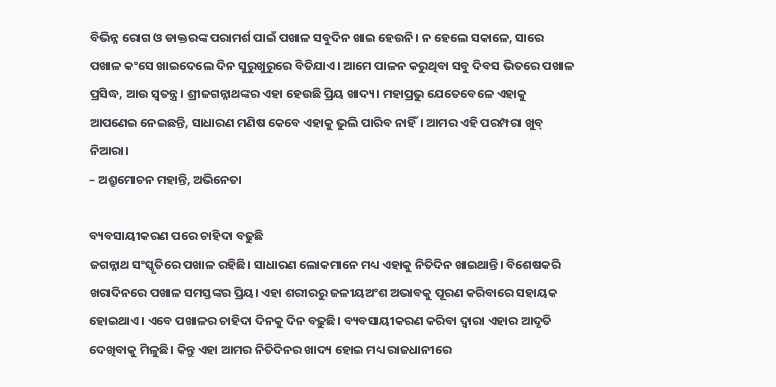ବିଭିନ୍ନ ରୋଗ ଓ ଡାକ୍ତରଙ୍କ ପରାମର୍ଶ ପାଇଁ ପଖାଳ ସବୁଦିନ ଖାଇ ହେଉନି। ନ ହେଲେ ସକାଳେ, ସାରେ ପଖାଳ କଂସେ ଖାଇଦେଲେ ଦିନ ସୁରୁଖୁରୁରେ ବିତିଯାଏ। ଆମେ ପାଳନ କରୁଥିବା ସବୁ ଦିବସ ଭିତରେ ପଖାଳ ପ୍ରସିଦ୍ଧ, ଆଉ ସ୍ବତନ୍ତ୍ର। ଶ୍ରୀଜଗନ୍ନାଥଙ୍କର ଏହା ହେଉଛି ପ୍ରିୟ ଖାଦ୍ୟ। ମହାପ୍ରଭୁ ଯେତେବେଳେ ଏହାକୁ ଆପଣେଇ ନେଇଛନ୍ତି, ସାଧାରଣ ମଣିଷ କେବେ ଏହାକୁ ଭୁଲି ପାରିବ ନାହିଁ। ଆମର ଏହି ପରମ୍ପରା ଖୁବ୍‌ ନିଆରା।
– ଅଶ୍ରୁମୋଚନ ମହାନ୍ତି, ଅଭିନେତା

ବ୍ୟବସାୟୀକରଣ ପରେ ଚାହିଦା ବଢୁଛି
ଜଗନ୍ନାଥ ସଂସ୍କୃତିରେ ପଖାଳ ରହିଛି। ସାଧାରଣ ଲୋକମାନେ ମଧ୍ୟ ଏହାକୁ ନିତିଦିନ ଖାଇଥାନ୍ତି। ବିଶେଷକରି ଖରାଦିନରେ ପଖାଳ ସମସ୍ତଙ୍କର ପ୍ରିୟ। ଏହା ଶରୀରରୁ ଜଳୀୟଅଂଶ ଅଭାବକୁ ପୂରଣ କରିବାରେ ସହାୟକ ହୋଇଥାଏ। ଏବେ ପଖାଳର ଚାହିଦା ଦିନକୁ ଦିନ ବଢ଼ୁଛି। ବ୍ୟବସାୟୀକରଣ କରିବା ଦ୍ୱାରା ଏହାର ଆଦୃତି ଦେଖିବାକୁ ମିଳୁଛି। କିନ୍ତୁ ଏହା ଆମର ନିତିଦିନର ଖାଦ୍ୟ ହୋଇ ମଧ୍ୟ ରାଜଧାନୀରେ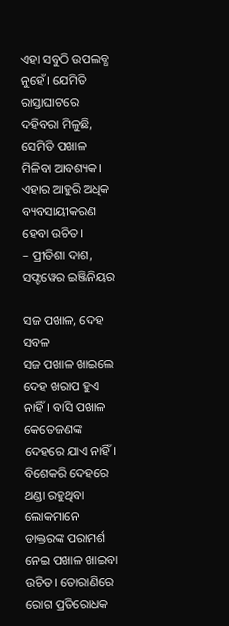ଏହା ସବୁଠି ଉପଲବ୍ଧ ନୁହେଁ। ଯେମିତି ରାସ୍ତାଘାଟରେ ଦହିବରା ମିଳୁଛି, ସେମିତି ପଖାଳ ମିଳିବା ଆବଶ୍ୟକ। ଏହାର ଆହୁରି ଅଧିକ ବ୍ୟବସାୟୀକରଣ ହେବା ଉଚିତ।
– ପ୍ରୀତିଶା ଦାଶ, ସଫ୍ଟୱେର ଇଞ୍ଜିନିୟର

ସଜ ପଖାଳ, ଦେହ ସବଳ
ସଜ ପଖାଳ ଖାଇଲେ ଦେହ ଖରାପ ହୁଏ ନାହିଁ। ବାସି ପଖାଳ କେତେଜଣଙ୍କ ଦେହରେ ଯାଏ ନାହିଁ। ବିଶେକରି ଦେହରେ ଥଣ୍ଡା ରହୁଥିବା ଲୋକମାନେ ଡାକ୍ତରଙ୍କ ପରାମର୍ଶ ନେଇ ପଖାଳ ଖାଇବା ଉଚିତ। ତୋରାଣିରେ ରୋଗ ପ୍ରତିରୋଧକ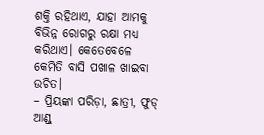ଶକ୍ତି ରହିଥାଏ, ଯାହା ଆମକୁ ବିଭିନ୍ନ ରୋଗରୁ ରକ୍ଷା ମଧ୍ୟ କରିଥାଏ। କେତେବେଳେ କେମିତି ବାସି ପଖାଳ ଖାଇବା ଉଚିତ।
– ପ୍ରିୟଙ୍କା ପରିଡ଼ା, ଛାତ୍ରୀ, ଫୁଡ୍‌ ଆଣ୍ଡ୍‌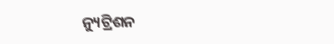ନ୍ୟୁଟ୍ରିଶନ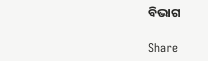ବିଭାଗ

Share